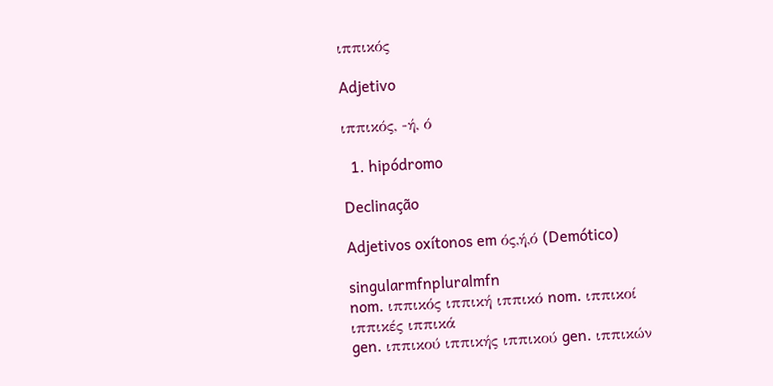ιππικός

Adjetivo

ιππικός, -ή, ό

  1. hipódromo

Declinação

Adjetivos oxítonos em ός,ή,ό (Demótico)

singularmfnpluralmfn
nom. ιππικός ιππική ιππικό nom. ιππικοί ιππικές ιππικά
gen. ιππικού ιππικής ιππικού gen. ιππικών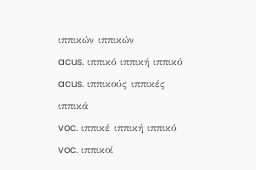ιππικών ιππικών
acus. ιππικό ιππική ιππικό acus. ιππικούς ιππικές ιππικά
voc. ιππικέ ιππική ιππικό voc. ιππικοί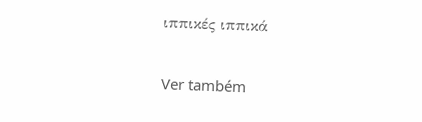ιππικές ιππικά

Ver também